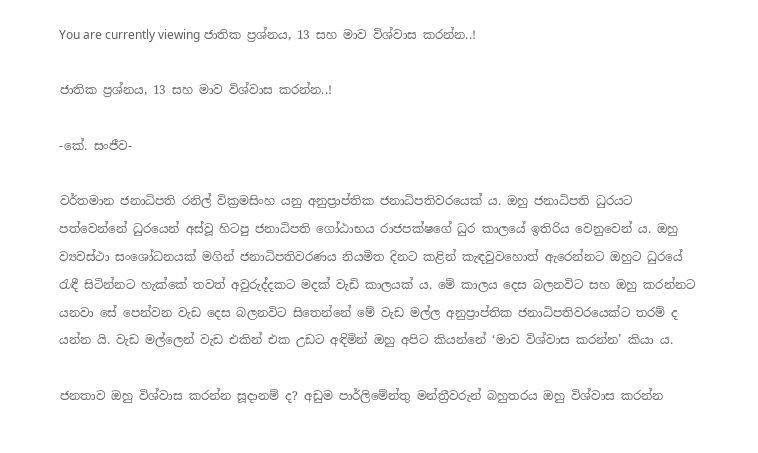You are currently viewing ජාතික ප්‍රශ්නය, 13 සහ මාව විශ්වාස කරන්න..!

ජාතික ප්‍රශ්නය, 13 සහ මාව විශ්වාස කරන්න..!

-කේ. සංජීව-

වර්තමාන ජනාධිපති රනිල් වික්‍රමසිංහ යනු අනුප්‍රාප්තික ජනාධිපතිවරයෙක් ය. ඔහු ජනාධිපති ධුරයට පත්වෙන්නේ ධුරයෙන් අස්වූ හිටපු ජනාධිපති ගෝඨාභය රාජපක්ෂගේ ධුර කාලයේ ඉතිරිය වෙනුවෙන් ය. ඔහු ව්‍යවස්ථා සංශෝධනයක් මගින් ජනාධිපතිවරණය නියමිත දිනට කළින් කැඳවුවහොත් ඇරෙන්නට ඔහුට ධුරයේ රැඳී සිටින්නට හැක්කේ තවත් අවුරුද්දකට මදක් වැඩි කාලයක් ය. මේ කාලය දෙස බලනවිට සහ ඔහු කරන්නට යනවා සේ පෙන්වන වැඩ දෙස බලනවිට සිතෙන්නේ මේ වැඩ මල්ල අනුප්‍රාප්තික ජනාධිපතිවරයෙක්ට තරම් ද යන්න යි. වැඩ මල්ලෙන් වැඩ එකින් එක උඩට අඳිමින් ඔහු අපිට කියන්නේ ‘මාව විශ්වාස කරන්න’ කියා ය.

ජනතාව ඔහු විශ්වාස කරන්න සූදානම් ද? අඩුම පාර්ලිමේන්තු මන්ත්‍රීවරුන් බහුතරය ඔහු විශ්වාස කරන්න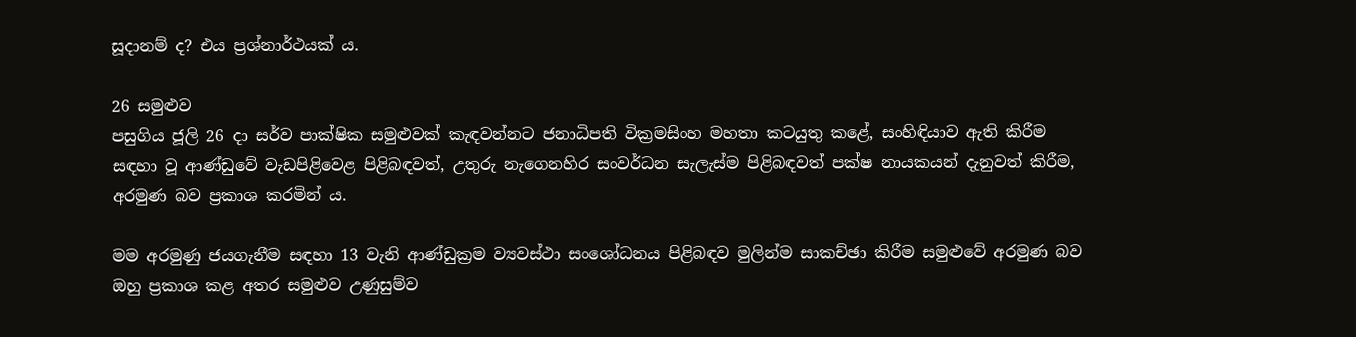සූදානම් ද? එය ප්‍රශ්නාර්ථයක් ය.

26 සමුළුව
පසුගිය ජූලි 26 දා සර්ව පාක්ෂික සමුළුවක් කැඳවන්නට ජනාධිපති වික්‍රමසිංහ මහතා කටයුතු කළේ, සංහිඳියාව ඇති කිරීම සඳහා වූ ආණ්ඩුවේ වැඩපිළිවෙළ පිළිබඳවත්, උතුරු නැගෙනහිර සංවර්ධන සැලැස්ම පිළිබඳවත් පක්ෂ නායකයන් දැනුවත් කිරීම, අරමුණ බව ප්‍රකාශ කරමින් ය.

මම අරමුණු ජයගැනීම සඳහා 13 වැනි ආණ්ඩුක්‍රම ව්‍යවස්ථා සංශෝධනය පිළිබඳව මුලින්ම සාකච්ඡා කිරීම සමුළුවේ අරමුණ බව ඔහු ප්‍රකාශ කළ අතර සමුළුව උණුසුම්ව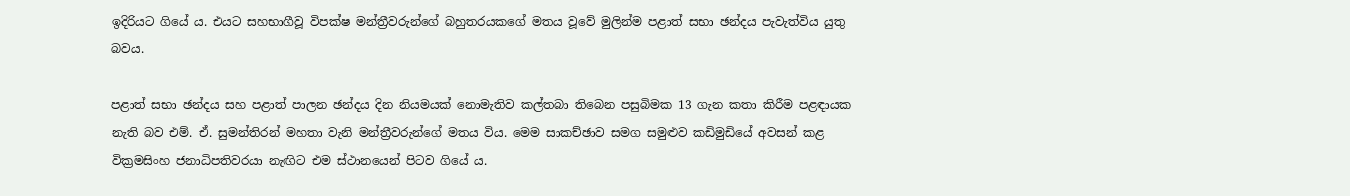ඉදිරියට ගියේ ය. එයට සහභාගීවූ විපක්ෂ මන්ත්‍රීවරුන්ගේ බහුතරයකගේ මතය වූවේ මුලින්ම පළාත් සභා ඡන්දය පැවැත්විය යුතු බවය.

පළාත් සභා ඡන්දය සහ පළාත් පාලන ඡන්දය දින නියමයක් නොමැතිව කල්තබා තිබෙන පසුබිමක 13 ගැන කතා කිරීම පළඳායක නැති බව එම්. ඒ. සුමන්තිරන් මහතා වැනි මන්ත්‍රීවරුන්ගේ මතය විය. මෙම සාකච්ඡාව සමග සමුළුව කඩිමුඩියේ අවසන් කළ වික්‍රමසිංහ ජනාධිපතිවරයා නැඟිට එම ස්ථානයෙන් පිටව ගියේ ය.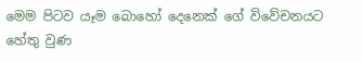මෙම පිටව යෑම බොහෝ දෙනෙක් ගේ විවේචනයට හේතු වුණ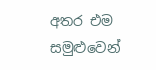අතර එම සමුළුවෙන්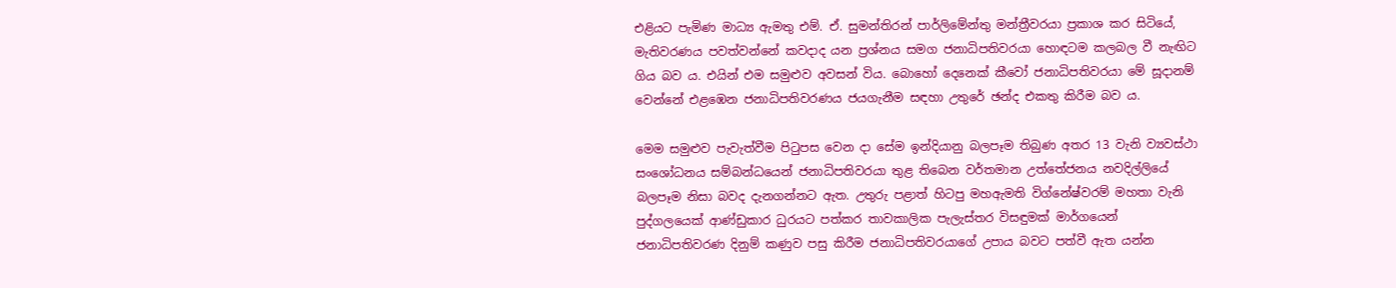එළියට පැමිණ මාධ්‍ය ඇමතු එම්. ඒ. සුමන්තිරන් පාර්ලිමේන්තු මන්ත්‍රීවරයා ප්‍රකාශ කර සිටියේ, මැතිවරණය පවත්වන්නේ කවදාද යන ප්‍රශ්නය සමග ජනාධිපතිවරයා හොඳටම කලබල වී නැඟිට ගිය බව ය. එයින් එම සමුළුව අවසන් විය. බොහෝ දෙනෙක් කීවෝ ජනාධිපතිවරයා මේ සූදානම් වෙන්නේ එළඹෙන ජනාධිපතිවරණය ජයගැනීම සඳහා උතුරේ ඡන්ද එකතු කිරීම බව ය.

මෙම සමුළුව පැවැත්වීම පිටුපස වෙන දා සේම ඉන්දියානු බලපෑම තිබුණ අතර 13 වැනි ව්‍යවස්ථා සංශෝධනය සම්බන්ධයෙන් ජනාධිපතිවරයා තුළ තිබෙන වර්තමාන උත්තේජනය නවදිල්ලියේ බලපෑම නිසා බවද දැනගන්නට ඇත. උතුරු පළාත් හිටපු මහඇමති විග්නේෂ්වරම් මහතා වැනි පුද්ගලයෙක් ආණ්ඩුකාර ධුරයට පත්කර තාවකාලික පැලැස්තර විසඳුමක් මාර්ගයෙන් ජනාධිපතිවරණ දිනුම් කණුව පසු කිරීම ජනාධිපතිවරයාගේ උපාය බවට පත්වී ඇත යන්න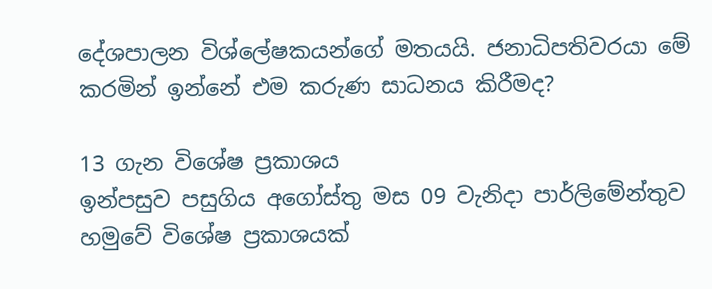දේශපාලන විශ්ලේෂකයන්ගේ මතයයි. ජනාධිපතිවරයා මේ කරමින් ඉන්නේ එම කරුණ සාධනය කිරීමද?

13 ගැන විශේෂ ප්‍රකාශය
ඉන්පසුව පසුගිය අගෝස්තු මස 09 වැනිදා පාර්ලිමේන්තුව හමුවේ විශේෂ ප්‍රකාශයක්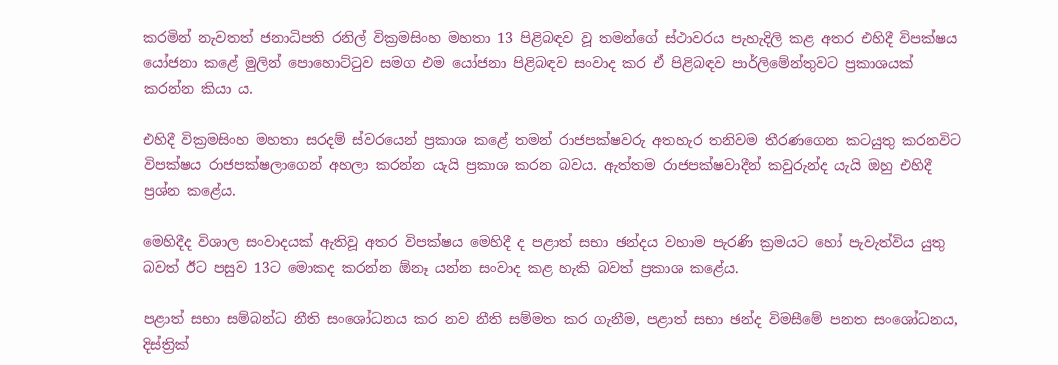කරමින් නැවතත් ජනාධිපති රනිල් වික්‍රමසිංහ මහතා 13 පිළිබඳව වූ තමන්ගේ ස්ථාවරය පැහැදිලි කළ අතර එහිදී විපක්ෂය යෝජනා කළේ මුලින් පොහොට්ටුව සමග එම යෝජනා පිළිබඳව සංවාද කර ඒ පිළිබඳව පාර්ලිමේන්තුවට ප්‍රකාශයක් කරන්න කියා ය.

එහිදී වික්‍රමසිංහ මහතා සරදම් ස්වරයෙන් ප්‍රකාශ කළේ තමන් රාජපක්ෂවරු අතහැර තනිවම තීරණගෙන කටයුතු කරනවිට විපක්ෂය රාජපක්ෂලාගෙන් අහලා කරන්න යැයි ප්‍රකාශ කරන බවය. ඇත්තම රාජපක්ෂවාදීන් කවුරුන්ද යැ‍යි ඔහු එහිදී ප්‍රශ්න කළේය.

මෙහිදීද විශාල සංවාදයක් ඇතිවූ අතර විපක්ෂය මෙහිදී ද පළාත් සභා ඡන්දය වහාම පැරණි ක්‍රමයට හෝ පැවැත්විය යුතු බවත් ඊට පසුව 13ට මොකද කරන්න ඕනෑ යන්න සංවාද කළ හැකි බවත් ප්‍රකාශ කළේය.

පළාත් සභා සම්බන්ධ නීති සංශෝධනය කර නව නීති සම්මත කර ගැනීම, පළාත් සභා ඡන්ද විමසීමේ පනත සංශෝධනය, දිස්ත්‍රික්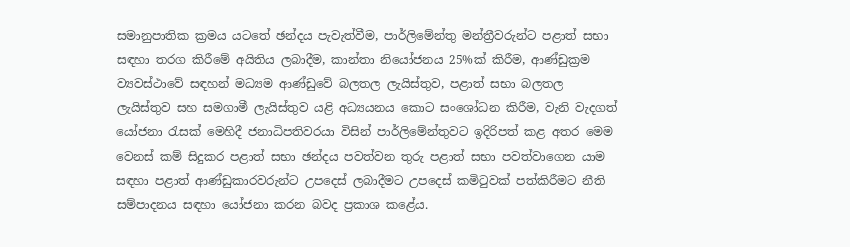සමානුපාතික ක්‍රමය යටතේ ඡන්දය පැවැත්වීම, පාර්ලිමේන්තු මන්ත්‍රීවරුන්ට පළාත් සභා සඳහා තරග කිරීමේ අයිතිය ලබාදීම, කාන්තා නියෝජනය 25%ක් කිරීම, ආණ්ඩුක්‍රම ව්‍යවස්ථාවේ සඳහන් මධ්‍යම ආණ්ඩුවේ බලතල ලැයිස්තුව, පළාත් සභා බලතල ලැයිස්තුව සහ සමගාමී ලැයිස්තුව යළි අධ්‍යයනය කොට සංශෝධන කිරීම, වැනි වැදගත් යෝජනා රැසක් මෙහිදී ජනාධිපතිවරයා විසින් පාර්ලිමේන්තුවට ඉදිරිපත් කළ අතර මෙම වෙනස් කම් සිදුකර පළාත් සභා ඡන්දය පවත්වන තුරු පළාත් සභා පවත්වාගෙන යාම සඳහා පළාත් ආණ්ඩුකාරවරුන්ට උපදෙස් ලබාදීමට උපදෙස් කමිටුවක් පත්කිරීමට නීති සම්පාදනය සඳහා යෝජනා කරන බවද ප්‍රකාශ කළේය.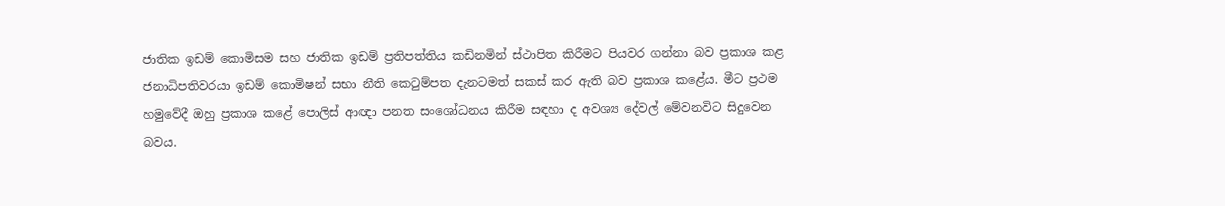ජාතික ඉඩම් කොමිසම සහ ජාතික ඉඩම් ප්‍රතිපත්තිය කඩිනමින් ස්ථාපිත කිරීමට පියවර ගන්නා බව ප්‍රකාශ කළ ජනාධිපතිවරයා ඉඩම් කොමිෂන් සභා නීති කෙටුම්පත දැනටමත් සකස් කර ඇති බව ප්‍රකාශ කළේය. මීට ප්‍රථම හමුවේදී ඔහු ප්‍රකාශ කළේ පොලිස් ආඥා පනත සංශෝධනය කිරීම සඳහා ද අවශ්‍ය දේවල් මේවනවිට සිදුවෙන බවය.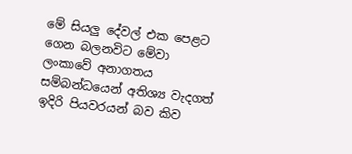මේ සියලු දේවල් එක පෙළට ගෙන බලනවිට මේවා ලංකාවේ අනාගතය සම්බන්ධයෙන් අතිශ්‍ය වැදගත් ඉදිරි පියවරයන් බව කිව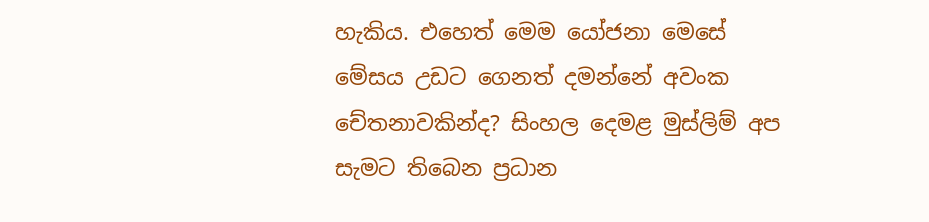හැකිය. එහෙත් මෙම යෝජනා මෙසේ මේසය උඩට ගෙනත් දමන්නේ අවංක චේතනාවකින්ද? සිංහල දෙමළ මුස්ලිම් අප සැමට තිබෙන ප්‍රධාන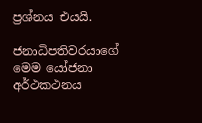ප්‍රශ්නය එයයි.

ජනාධිපතිවරයාගේ මෙම යෝජනා අර්ථකථනය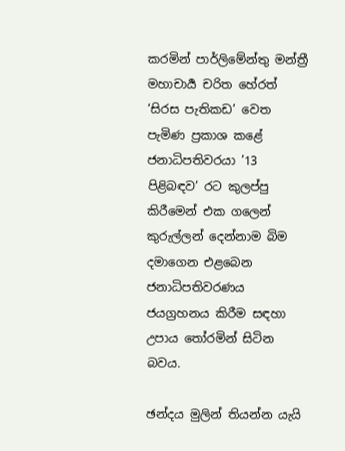කරමින් පාර්ලිමේන්තු මන්ත්‍රී මහාචාර්‍ය චරිත හේරත් ‘සිරස පැතිකඩ’ වෙත පැමිණ ප්‍රකාශ කළේ ජනාධිපතිවරයා ’13 පිළිබඳව’ රට කුලප්පු කිරීමෙන් එක ගලෙන් කුරුල්ලන් දෙන්නාම බිම දමාගෙන එළබෙන ජනාධිපතිවරණය ජයග්‍රහනය කිරීම සඳහා උපාය තෝරමින් සිටින බවය.

ඡන්දය මුලින් තියන්න යැයි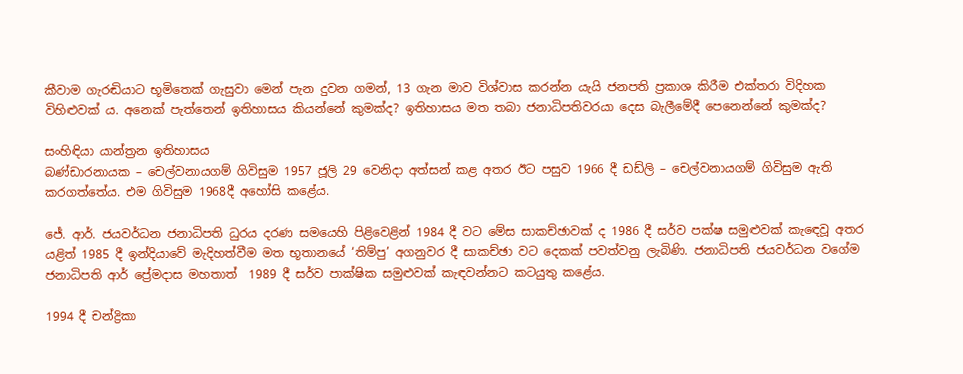කීවාම ගැරඬියාට භූමිතෙක් ගැසුවා මෙන් පැන දුවන ගමන්, 13 ගැන මාව විශ්වාස කරන්න යැයි ජනපති ප්‍රකාශ කිරීම එක්තරා විදිහක විහිළුවක් ය. අනෙක් පැත්තෙන් ඉතිහාසය කියන්නේ කුමක්ද? ඉතිහාසය මත තබා ජනාධිපතිවරයා දෙස බැලීමේදී පෙනෙන්නේ කුමක්ද?

සංහිඳියා යාන්ත්‍රන ඉතිහාසය
බණ්ඩාරනායක – චෙල්වනායගම් ගිවිසුම 1957 ජූලි 29 වෙනිදා අත්සන් කළ අතර ඊට පසුව 1966 දී ඩඩ්ලි – චෙල්වනායගම් ගිවිසුම ඇති කරගත්තේය. එම ගිවිසුම 1968දී අහෝසි කළේය.

ජේ. ආර්. ජයවර්ධන ජනාධිපති ධුරය දරණ සමයෙහි පිළිවෙළින් 1984 දී වට මේස සාකච්ඡාවක් ද 1986 දී සර්ව පක්ෂ සමුළුවක් කැඳෙවූ අතර යළිත් 1985 දී ඉන්දියාවේ මැදිහත්වීම මත භූතානයේ ‘තිම්පු’ අගනුවර දී සාකච්ඡා වට දෙකක් පවත්වනු ලැබිණි. ජනාධිපති ජයවර්ධන වගේම ජනාධිපති ආර් ප්‍රේමදාස මහතාත්  1989 දී සර්ව පාක්ෂික සමුළුවක් කැඳවන්නට කටයුතු කළේය.

1994 දී චන්ද්‍රිකා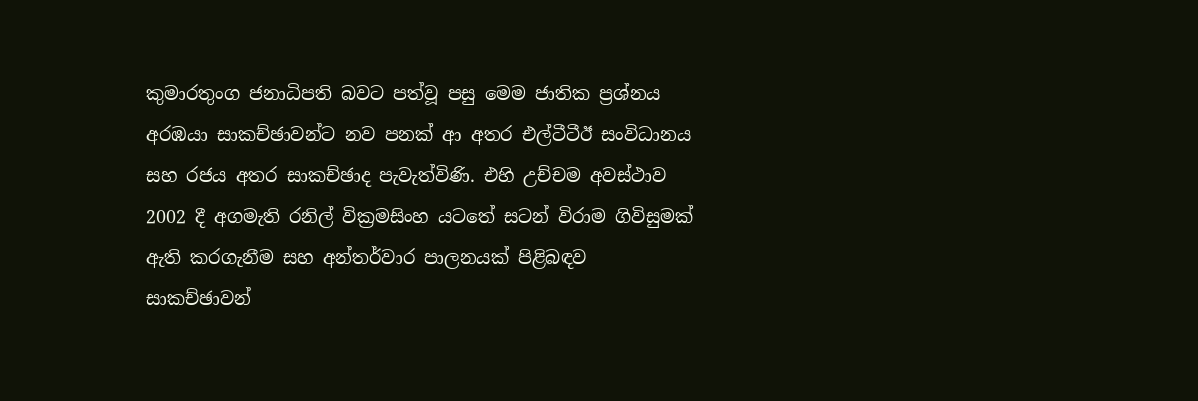කුමාරතුංග ජනාධිපති බවට පත්වූ පසු මෙම ජාතික ප්‍රශ්නය අරඹයා සාකච්ඡාවන්ට නව පනක් ආ අතර එල්ටීටීඊ සංවිධානය සහ රජය අතර සාකච්ඡාද පැවැත්විණි. එහි උච්චම අවස්ථාව 2002 දී අගමැති රනිල් වික්‍රමසිංහ යටතේ සටන් විරාම ගිවිසුමක් ඇති කරගැනීම සහ අන්තර්වාර පාලනයක් පිළිබඳව සාකච්ඡාවන්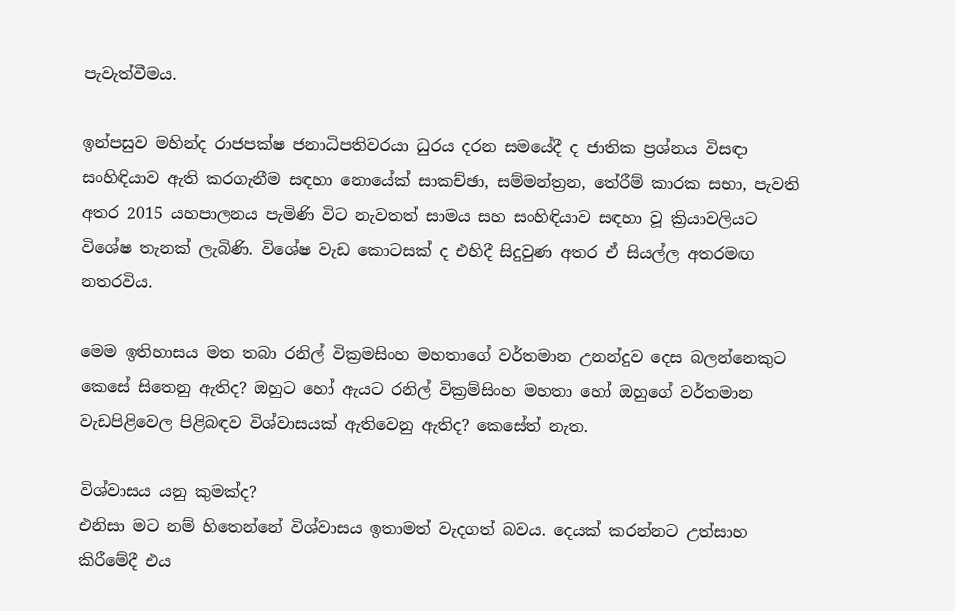පැවැත්වීමය.

ඉන්පසුව මහින්ද රාජපක්ෂ ජනාධිපතිවරයා ධුරය දරන සමයේදී ද ජාතික ප්‍රශ්නය විසඳා සංහිඳියාව ඇති කරගැනීම සඳහා නොයේක් සාකච්ඡා, සම්මන්ත්‍රන, තේරීම් කාරක සභා, පැවති අතර 2015 යහපාලනය පැමිණි විට නැවතත් සාමය සහ සංහිඳියාව සඳහා වූ ක්‍රියාවලියට විශේෂ තැනක් ලැබිණි. විශේෂ වැඩ කොටසක් ද එහිදී සිදුවුණ අතර ඒ සියල්ල අතරමඟ නතරවිය.

මෙම ඉතිහාසය මත තබා රනිල් වික්‍රමසිංහ මහතාගේ වර්තමාන උනන්දුව දෙස බලන්නෙකුට කෙසේ සිතෙනු ඇතිද? ඔහුට හෝ ඇයට රනිල් වික්‍රම්සිංහ මහතා හෝ ඔහුගේ වර්තමාන වැඩපිළිවෙල පිළිබඳව විශ්වාසයක් ඇතිවෙනු ඇතිද? කෙසේත් නැත.

විශ්වාසය යනු කුමක්ද?
එනිසා මට නම් හිතෙන්නේ විශ්වාසය ඉතාමත් වැදගත් බවය. දෙයක් කරන්නට උත්සාහ කිරීමේදී එය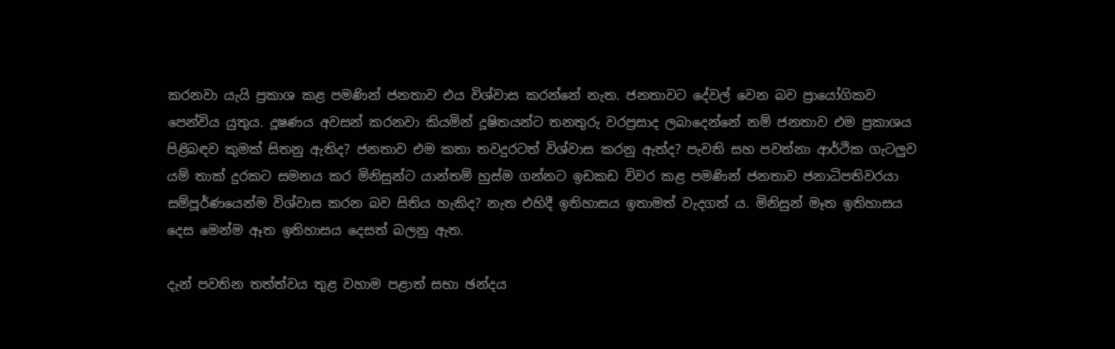කරනවා යැයි ප්‍රකාශ කළ පමණින් ජනතාව එය විශ්වාස කරන්නේ නැත. ජනතාවට දේවල් වෙන බව ප්‍රායෝගිකව පෙන්විය යුතුය. දූෂණය අවසන් කරනවා කියමින් දූෂිතයන්ට තනතුරු වරප්‍රසාද ලබාදෙන්නේ නම් ජනතාව එම ප්‍රකාශය පිළිබඳව කුමක් සිතනු ඇතිද? ජනතාව එම කතා තවදුරටත් විශ්වාස කරනු ඇත්ද? පැවති සහ පවත්නා ආර්ථික ගැටලුව යම් තාක් දුරකට සමනය කර මිනිසුන්ට යාන්තම් හුස්ම ගන්නට ඉඩකඩ විවර කළ පමණින් ජනතාව ජනාධිපතිවරයා සම්පූර්ණයෙන්ම විශ්වාස කරන බව සිතිය හැකිද? නැත එහිදී ඉතිහාසය ඉතාමත් වැදගත් ය. මිනිසුන් මෑත ඉතිහාසය දෙස මෙන්ම ඈත ඉතිහාසය දෙසත් බලනු ඇත.

දැන් පවතින තත්ත්වය තුළ වහාම පළාත් සභා ඡන්දය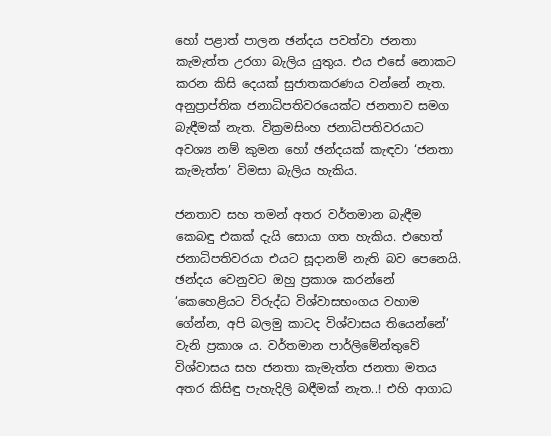හෝ පළාත් පාලන ඡන්දය පවත්වා ජනතා කැමැත්ත උරගා බැලිය යුතුය. එය එසේ නොකට කරන කිසි දෙයක් සුජාතකරණය වන්නේ නැත. අනුප්‍රාප්තික ජනාධිපතිවරයෙක්ට ජනතාව සමග බැඳීමක් නැත. වික්‍රමසිංහ ජනාධිපතිවරයාට අවශ්‍ය නම් කුමන හෝ ඡන්දයක් කැඳවා ‘ජනතා කැමැත්ත’ විමසා බැලිය හැකිය.

ජනතාව සහ තමන් අතර වර්තමාන බැඳීම කෙබඳු එකක් දැයි සොයා ගත හැකිය. එහෙත් ජනාධිපතිවරයා එයට සූදානම් නැති බව පෙනෙයි. ඡන්දය වෙනුවට ඔහු ප්‍රකාශ කරන්නේ ‘කෙහෙළියට විරුද්ධ විශ්වාසභංගය වහාම ගේන්න, අපි බලමු කාටද විශ්වාසය තියෙන්නේ’ වැනි ප්‍රකාශ ය. වර්තමාන පාර්ලිමේන්තුවේ විශ්වාසය සහ ජනතා කැමැත්ත ජනතා මතය අතර කිසිඳු පැහැදිලි බඳීමක් නැත..! එහි ආගාධ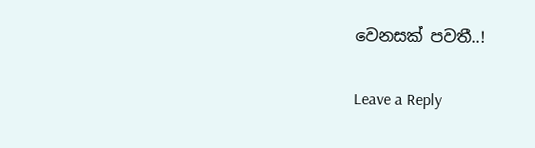වෙනසක් පවතී..!

Leave a Reply